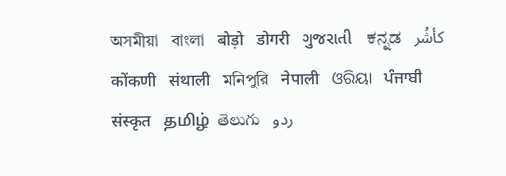অসমীয়া   বাংলা   बोड़ो   डोगरी   ગુજરાતી   ಕನ್ನಡ   كأشُر   कोंकणी   संथाली   মনিপুরি   नेपाली   ଓରିୟା   ਪੰਜਾਬੀ   संस्कृत   தமிழ்  తెలుగు   ردو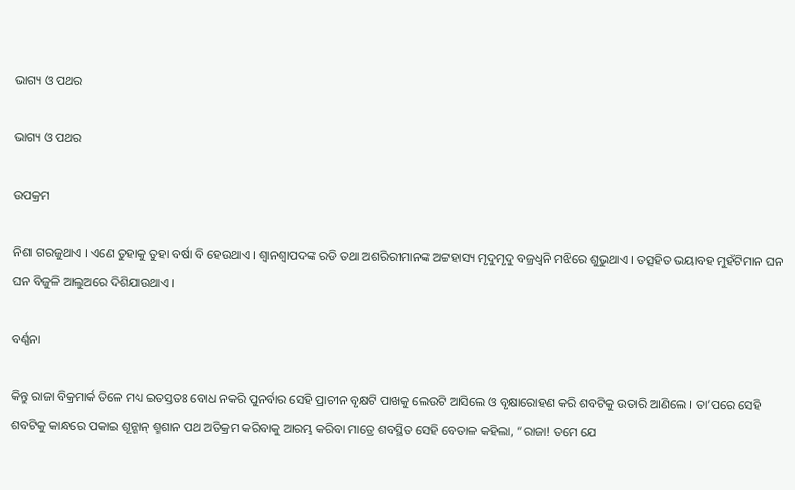ଭାଗ୍ୟ ଓ ପଥର

ଭାଗ୍ୟ ଓ ପଥର

ଉପକ୍ରମ

ନିଶା ଗରଜୁଥାଏ । ଏଣେ ତୁହାକୁ ତୁହା ବର୍ଷା ବି ହେଉଥାଏ । ଶ୍ୱାନଶ୍ୱାପଦଙ୍କ ରଡି ତଥା ଅଶରିରୀମାନଙ୍କ ଅଟ୍ଟହାସ୍ୟ ମୃଦୁମୃଦୁ ବଜ୍ରଧ୍ୱନି ମଝିରେ ଶୁଭୁଥାଏ । ତତ୍ସହିତ ଭୟାବହ ମୁହଁଟିମାନ ଘନ ଘନ ବିଜୁଳି ଆଲୁଅରେ ଦିଶିଯାଉଥାଏ ।

ବର୍ଣ୍ଣନା

କିନ୍ତୁ ରାଜା ବିକ୍ରମାର୍କ ତିଳେ ମଧ୍ୟ ଇତସ୍ତତଃ ବୋଧ ନକରି ପୁନର୍ବାର ସେହି ପ୍ରାଚୀନ ବୃକ୍ଷଟି ପାଖକୁ ଲେଉଟି ଆସିଲେ ଓ ବୃକ୍ଷାରୋହଣ କରି ଶବଟିକୁ ଉତାରି ଆଣିଲେ । ତା’ପରେ ସେହି ଶବଟିକୁ କାନ୍ଧରେ ପକାଇ ଶୂନ୍ଶାନ୍ ଶ୍ମଶାନ ପଥ ଅତିକ୍ରମ କରିବାକୁ ଆରମ୍ଭ କରିବା ମାତ୍ରେ ଶବସ୍ଥିତ ସେହି ବେତାଳ କହିଲା, “ରାଜା! ତମେ ଯେ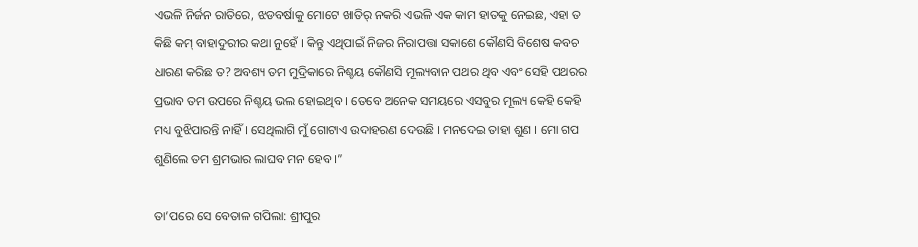ଏଭଳି ନିର୍ଜନ ରାତିରେ, ଝଡବର୍ଷାକୁ ମୋଟେ ଖାତିର୍ ନକରି ଏଭଳି ଏକ କାମ ହାତକୁ ନେଇଛ, ଏହା ତ କିଛି କମ୍ ବାହାଦୁରୀର କଥା ନୁହେଁ । କିନ୍ତୁ ଏଥିପାଇଁ ନିଜର ନିରାପତ୍ତା ସକାଶେ କୌଣସି ବିଶେଷ କବଚ ଧାରଣ କରିଛ ତ? ଅବଶ୍ୟ ତମ ମୁଦ୍ରିକାରେ ନିଶ୍ଚୟ କୌଣସି ମୂଲ୍ୟବାନ ପଥର ଥିବ ଏବଂ ସେହି ପଥରର ପ୍ରଭାବ ତମ ଉପରେ ନିଶ୍ଚୟ ଭଲ ହୋଇଥିବ । ତେବେ ଅନେକ ସମୟରେ ଏସବୁର ମୂଲ୍ୟ କେହି କେହି ମଧ୍ୟ ବୁଝିପାରନ୍ତି ନାହିଁ । ସେଥିଲାଗି ମୁଁ ଗୋଟାଏ ଉଦାହରଣ ଦେଉଛି । ମନଦେଇ ତାହା ଶୁଣ । ମୋ ଗପ ଶୁଣିଲେ ତମ ଶ୍ରମଭାର ଲାଘବ ମନ ହେବ ।”

ତା’ପରେ ସେ ବେତାଳ ଗପିଲା: ଶ୍ରୀପୁର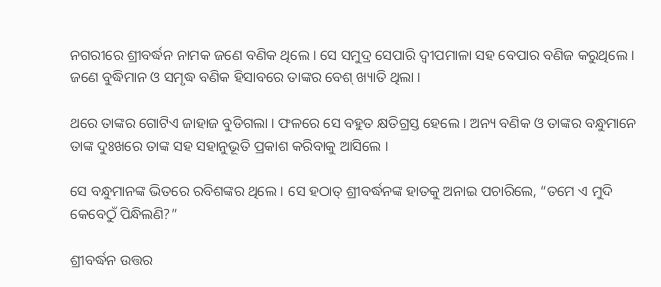ନଗରୀରେ ଶ୍ରୀବର୍ଦ୍ଧନ ନାମକ ଜଣେ ବଣିକ ଥିଲେ । ସେ ସମୁଦ୍ର ସେପାରି ଦ୍ୱୀପମାଳା ସହ ବେପାର ବଣିଜ କରୁଥିଲେ । ଜଣେ ବୁଦ୍ଧିମାନ ଓ ସମୃଦ୍ଧ ବଣିକ ହିସାବରେ ତାଙ୍କର ବେଶ୍ ଖ୍ୟାତି ଥିଲା ।

ଥରେ ତାଙ୍କର ଗୋଟିଏ ଜାହାଜ ବୁଡିଗଲା । ଫଳରେ ସେ ବହୁତ କ୍ଷତିଗ୍ରସ୍ତ ହେଲେ । ଅନ୍ୟ ବଣିକ ଓ ତାଙ୍କର ବନ୍ଧୁମାନେ ତାଙ୍କ ଦୁଃଖରେ ତାଙ୍କ ସହ ସହାନୁଭୂତି ପ୍ରକାଶ କରିବାକୁ ଆସିଲେ ।

ସେ ବନ୍ଧୁମାନଙ୍କ ଭିତରେ ରବିଶଙ୍କର ଥିଲେ । ସେ ହଠାତ୍ ଶ୍ରୀବର୍ଦ୍ଧନଙ୍କ ହାତକୁ ଅନାଇ ପଚାରିଲେ, “ତମେ ଏ ମୁଦି କେବେଠୁଁ ପିନ୍ଧିଲଣି?”

ଶ୍ରୀବର୍ଦ୍ଧନ ଉତ୍ତର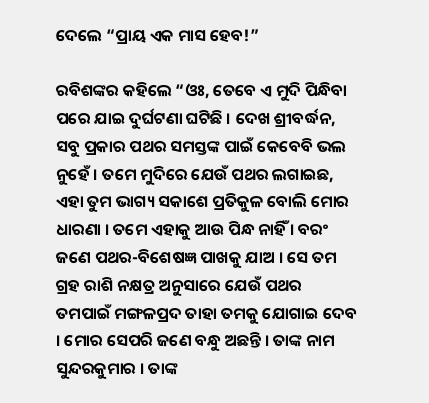ଦେଲେ “ପ୍ରାୟ ଏକ ମାସ ହେବ!”

ରବିଶଙ୍କର କହିଲେ “ଓଃ, ତେବେ ଏ ମୁଦି ପିନ୍ଧିବା ପରେ ଯାଇ ଦୁର୍ଘଟଣା ଘଟିଛି । ଦେଖ ଶ୍ରୀବର୍ଦ୍ଧନ, ସବୁ ପ୍ରକାର ପଥର ସମସ୍ତଙ୍କ ପାଇଁ କେବେବି ଭଲ ନୁହେଁ । ତମେ ମୁଦିରେ ଯେଉଁ ପଥର ଲଗାଇଛ, ଏହା ତୁମ ଭାଗ୍ୟ ସକାଶେ ପ୍ରତିକୁଳ ବୋଲି ମୋର ଧାରଣା । ତମେ ଏହାକୁ ଆଉ ପିନ୍ଧ ନାହିଁ । ବରଂ ଜଣେ ପଥର-ବିଶେଷଜ୍ଞ ପାଖକୁ ଯାଅ । ସେ ତମ ଗ୍ରହ ରାଶି ନକ୍ଷତ୍ର ଅନୁସାରେ ଯେଉଁ ପଥର ତମପାଇଁ ମଙ୍ଗଳପ୍ରଦ ତାହା ତମକୁ ଯୋଗାଇ ଦେବ । ମୋର ସେପରି ଜଣେ ବନ୍ଧୁ ଅଛନ୍ତି । ତାଙ୍କ ନାମ ସୁନ୍ଦରକୁମାର । ତାଙ୍କ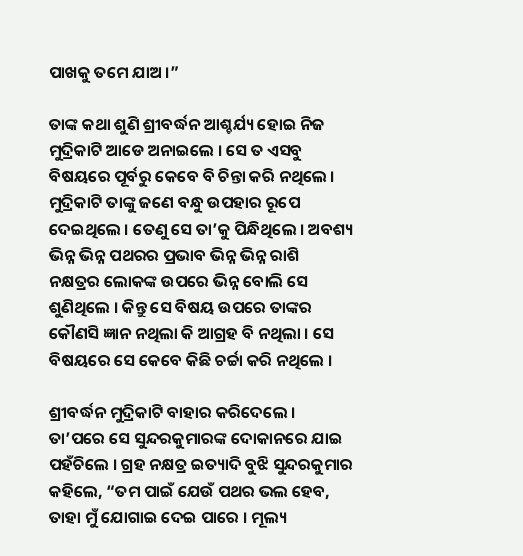ପାଖକୁ ତମେ ଯାଅ ।”

ତାଙ୍କ କଥା ଶୁଣି ଶ୍ରୀବର୍ଦ୍ଧନ ଆଶ୍ଚର୍ଯ୍ୟ ହୋଇ ନିଜ ମୁଦ୍ରିକାଟି ଆଡେ ଅନାଇଲେ । ସେ ତ ଏସବୁ ବିଷୟରେ ପୂର୍ବରୁ କେବେ ବି ଚିନ୍ତା କରି ନଥିଲେ । ମୁଦ୍ରିକାଟି ତାଙ୍କୁ ଜଣେ ବନ୍ଧୁ ଉପହାର ରୂପେ ଦେଇଥିଲେ । ତେଣୁ ସେ ତା’କୁ ପିନ୍ଧିଥିଲେ । ଅବଶ୍ୟ ଭିନ୍ନ ଭିନ୍ନ ପଥରର ପ୍ରଭାବ ଭିନ୍ନ ଭିନ୍ନ ରାଶି ନକ୍ଷତ୍ରର ଲୋକଙ୍କ ଉପରେ ଭିନ୍ନ ବୋଲି ସେ ଶୁଣିଥିଲେ । କିନ୍ତୁ ସେ ବିଷୟ ଉପରେ ତାଙ୍କର କୌଣସି ଜ୍ଞାନ ନଥିଲା କି ଆଗ୍ରହ ବି ନଥିଲା । ସେ ବିଷୟରେ ସେ କେବେ କିଛି ଚର୍ଚ୍ଚା କରି ନଥିଲେ ।

ଶ୍ରୀବର୍ଦ୍ଧନ ମୁଦ୍ରିକାଟି ବାହାର କରିଦେଲେ । ତା’ପରେ ସେ ସୁନ୍ଦରକୁମାରଙ୍କ ଦୋକାନରେ ଯାଇ ପହଁଚିଲେ । ଗ୍ରହ ନକ୍ଷତ୍ର ଇତ୍ୟାଦି ବୁଝି ସୁନ୍ଦରକୁମାର କହିଲେ, “ତମ ପାଇଁ ଯେଉଁ ପଥର ଭଲ ହେବ, ତାହା ମୁଁ ଯୋଗାଇ ଦେଇ ପାରେ । ମୂଲ୍ୟ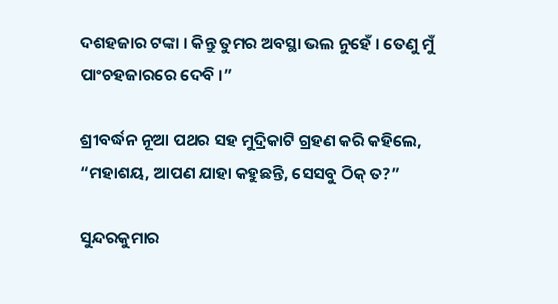ଦଶହଜାର ଟଙ୍କା । କିନ୍ତୁ ତୁମର ଅବସ୍ଥା ଭଲ ନୁହେଁ । ତେଣୁ ମୁଁ ପାଂଚହଜାରରେ ଦେବି ।”

ଶ୍ରୀବର୍ଦ୍ଧନ ନୂଆ ପଥର ସହ ମୁଦ୍ରିକାଟି ଗ୍ରହଣ କରି କହିଲେ, “ମହାଶୟ, ଆପଣ ଯାହା କହୁଛନ୍ତି, ସେସବୁ ଠିକ୍ ତ?”

ସୁନ୍ଦରକୁମାର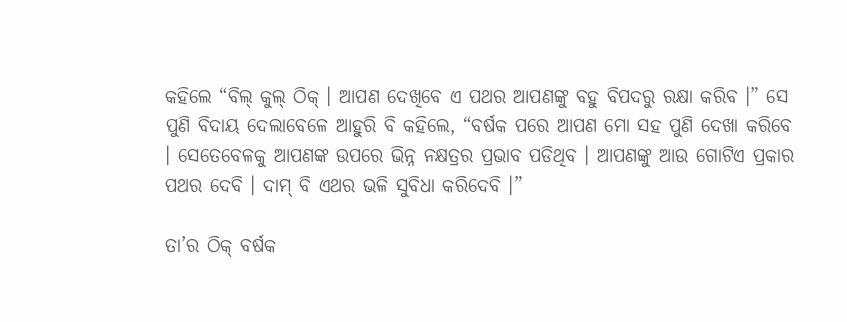କହିଲେ “ବିଲ୍ କୁଲ୍ ଠିକ୍ । ଆପଣ ଦେଖିବେ ଏ ପଥର ଆପଣଙ୍କୁ ବହୁ ବିପଦରୁ ରକ୍ଷା କରିବ ।” ସେ ପୁଣି ବିଦାୟ ଦେଲାବେଳେ ଆହୁରି ବି କହିଲେ, “ବର୍ଷକ ପରେ ଆପଣ ମୋ ସହ ପୁଣି ଦେଖା କରିବେ । ସେତେବେଳକୁ ଆପଣଙ୍କ ଉପରେ ଭିନ୍ନ ନକ୍ଷତ୍ରର ପ୍ରଭାବ ପଡିଥିବ । ଆପଣଙ୍କୁ ଆଉ ଗୋଟିଏ ପ୍ରକାର ପଥର ଦେବି । ଦାମ୍ ବି ଏଥର ଭଳି ସୁବିଧା କରିଦେବି ।”

ତା’ର ଠିକ୍ ବର୍ଷକ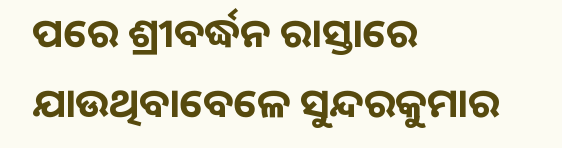ପରେ ଶ୍ରୀବର୍ଦ୍ଧନ ରାସ୍ତାରେ ଯାଉଥିବାବେଳେ ସୁନ୍ଦରକୁମାର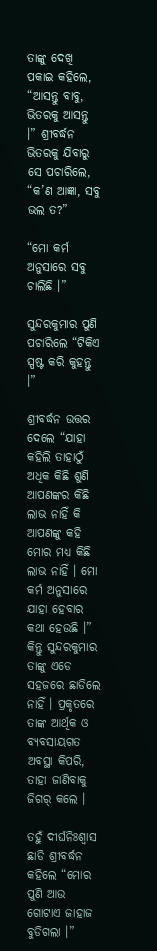ତାଙ୍କୁ ଦେଖି ପକାଇ କହିଲେ, “ଆସନ୍ତୁ ବାବୁ, ଭିତରକୁ ଆସନ୍ତୁ ।” ଶ୍ରୀବର୍ଦ୍ଧନ ଭିତରକୁ ଯିବାରୁ ସେ ପଚାରିଲେ, “କ’ଣ ଆଜ୍ଞା, ସବୁ ଭଲ ତ?”

“ମୋ କର୍ମ ଅନୁସାରେ ସବୁ ଚାଲିଛି ।”

ସୁନ୍ଦରକୁମାର ପୁଣି ପଚାରିଲେ “ଟିକିଏ ସ୍ପଷ୍ଟ କରି କୁହନ୍ତୁ ।”

ଶ୍ରୀବର୍ଦ୍ଧନ ଉତ୍ତର ଦେଲେ “ଯାହା କହିଲି ତାହାଠୁଁ ଅଧିକ କିଛି ଶୁଣି ଆପଣଙ୍କର କିଛି ଲାଭ ନାହିଁ କି ଆପଣଙ୍କୁ କହି ମୋର ମଧ୍ୟ କିଛି ଲାଭ ନାହିଁ । ମୋ କର୍ମ ଅନୁସାରେ ଯାହା ହେବାର କଥା ହେଉଛି ।” କିନ୍ତୁ ସୁନ୍ଦରକୁମାର ତାଙ୍କୁ ଏଡେ ସହଜରେ ଛାଡିଲେ ନାହିଁ । ପ୍ରକୃତରେ ତାଙ୍କ ଆର୍ଥିକ ଓ ବ୍ୟବସାୟଗତ ଅବସ୍ଥା କିପରି, ତାହା ଜାଣିବାକୁ ଜିଗର୍ କଲେ ।

ତହୁଁ ଦୀର୍ଘନିଃଶ୍ୱାସ ଛାଡି ଶ୍ରୀବର୍ଦ୍ଧନ କହିଲେ “ମୋର ପୁଣି ଆଉ ଗୋଟାଏ ଜାହାଜ ବୁଡିଗଲା ।”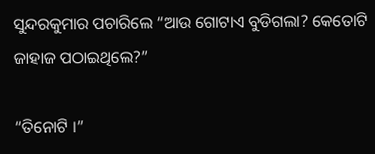ସୁନ୍ଦରକୁମାର ପଚାରିଲେ “ଆଉ ଗୋଟାଏ ବୁଡିଗଲା? କେତୋଟି ଜାହାଜ ପଠାଇଥିଲେ?”

“ତିନୋଟି ।”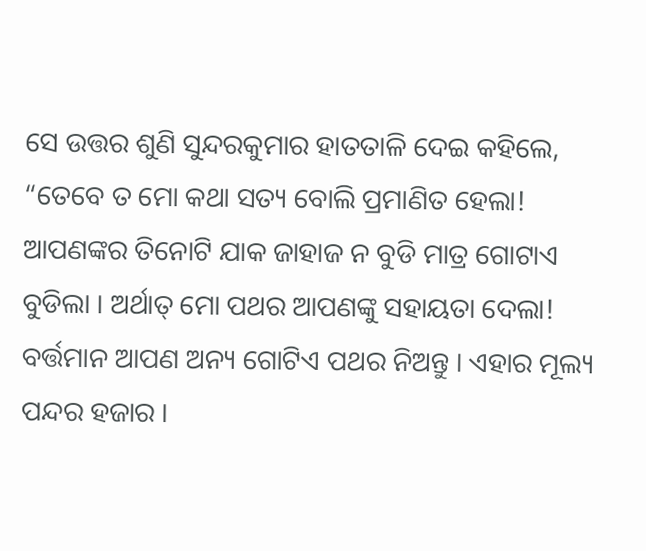ସେ ଉତ୍ତର ଶୁଣି ସୁନ୍ଦରକୁମାର ହାତତାଳି ଦେଇ କହିଲେ, “ତେବେ ତ ମୋ କଥା ସତ୍ୟ ବୋଲି ପ୍ରମାଣିତ ହେଲା! ଆପଣଙ୍କର ତିନୋଟି ଯାକ ଜାହାଜ ନ ବୁଡି ମାତ୍ର ଗୋଟାଏ ବୁଡିଲା । ଅର୍ଥାତ୍ ମୋ ପଥର ଆପଣଙ୍କୁ ସହାୟତା ଦେଲା! ବର୍ତ୍ତମାନ ଆପଣ ଅନ୍ୟ ଗୋଟିଏ ପଥର ନିଅନ୍ତୁ । ଏହାର ମୂଲ୍ୟ ପନ୍ଦର ହଜାର ।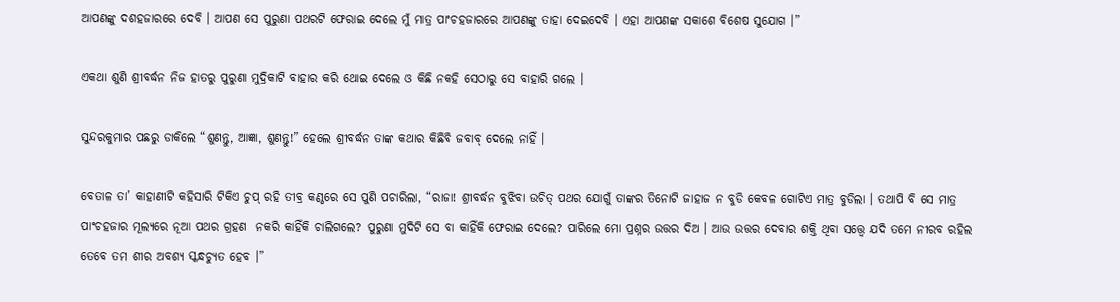ଆପଣଙ୍କୁ ଦଶହଜାରରେ ଦେବି । ଆପଣ ସେ ପୁରୁଣା ପଥରଟି ଫେରାଇ ଦେଲେ ମୁଁ ମାତ୍ର ପାଂଚହଜାରରେ ଆପଣଙ୍କୁ ତାହା ଦେଇଦେବି । ଏହା ଆପଣଙ୍କ ସକାଶେ ବିଶେଷ ସୁଯୋଗ ।”

ଏକଥା ଶୁଣି ଶ୍ରୀବର୍ଦ୍ଧନ ନିଜ ହାତରୁ ପୁରୁଣା ମୁଦ୍ରିକାଟି ବାହାର କରି ଥୋଇ ଦେଲେ ଓ କିଛି ନକହି ସେଠାରୁ ସେ ବାହାରି ଗଲେ ।

ସୁନ୍ଦରକୁମାର ପଛରୁ ଡାକିଲେ “ଶୁଣନ୍ତୁ, ଆଜ୍ଞା, ଶୁଣନ୍ତୁ!” ହେଲେ ଶ୍ରୀବର୍ଦ୍ଧନ ତାଙ୍କ କଥାର କିଛିବି ଜବାବ୍ ଦେଲେ ନାହିଁ ।

ବେତାଳ ତା’ କାହାଣୀଟି କହିସାରି ଟିକିଏ ଚୁପ୍ ରହି ତୀବ୍ର କଣ୍ଠରେ ସେ ପୁଣି ପଚାରିଲା, “ରାଜା! ଶ୍ରୀବର୍ଦ୍ଧନ ବୁଝିବା ଉଚିତ୍ ପଥର ଯୋଗୁଁ ତାଙ୍କର ତିନୋଟି ଜାହାଜ ନ ବୁଡି କେବଳ ଗୋଟିଏ ମାତ୍ର ବୁଡିଲା । ତଥାପି ବି ସେ ମାତ୍ର ପାଂଚହଜାର ମୂଲ୍ୟରେ ନୂଆ ପଥର ଗ୍ରହଣ  ନକରି କାହିଁକି ଚାଲିଗଲେ? ପୁରୁଣା ମୁଦିଟି ସେ ବା କାହିଁକି ଫେରାଇ ଦେଲେ? ପାରିଲେ ମୋ ପ୍ରଶ୍ନର ଉତ୍ତର ଦିଅ । ଆଉ ଉତ୍ତର ଦେବାର ଶକ୍ତି ଥିବା ସତ୍ତ୍ୱେ ଯଦି ତମେ ନୀରବ ରହିଲ ତେବେ ତମ ଶୀର ଅବଶ୍ୟ ସ୍କନ୍ଧଚ୍ୟୁତ ହେବ ।”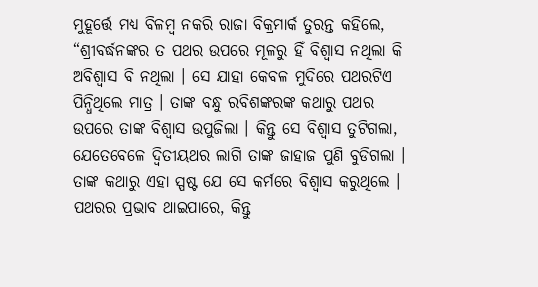ମୁହୂର୍ତ୍ତେ ମଧ୍ୟ ବିଳମ୍ବ ନକରି ରାଜା ବିକ୍ରମାର୍କ ତୁରନ୍ତ କହିଲେ, “ଶ୍ରୀବର୍ଦ୍ଧନଙ୍କର ତ ପଥର ଉପରେ ମୂଳରୁ ହିଁ ବିଶ୍ୱାସ ନଥିଲା କି ଅବିଶ୍ୱାସ ବି ନଥିଲା । ସେ ଯାହା କେବଳ ମୁଦିରେ ପଥରଟିଏ ପିନ୍ଧିଥିଲେ ମାତ୍ର । ତାଙ୍କ ବନ୍ଧୁ ରବିଶଙ୍କରଙ୍କ କଥାରୁ ପଥର ଉପରେ ତାଙ୍କ ବିଶ୍ୱାସ ଉପୁଜିଲା । କିନ୍ତୁ ସେ ବିଶ୍ୱାସ ତୁଟିଗଲା, ଯେତେବେଳେ ଦ୍ୱିତୀୟଥର ଲାଗି ତାଙ୍କ ଜାହାଜ ପୁଣି ବୁଡିଗଲା । ତାଙ୍କ କଥାରୁ ଏହା ସ୍ପଷ୍ଟ ଯେ ସେ କର୍ମରେ ବିଶ୍ୱାସ କରୁଥିଲେ । ପଥରର ପ୍ରଭାବ ଥାଇପାରେ, କିନ୍ତୁ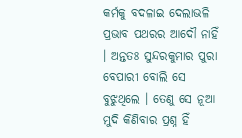କର୍ମକୁ ବଦଳାଇ ଦେଲାଭଳି ପ୍ରଭାବ ପଥରର ଆଦୌ ନାହିଁ । ଅନ୍ତତଃ ସୁନ୍ଦରକୁମାର ପୁରା ବେପାରୀ ବୋଲି ସେ ବୁଝୁଥିଲେ । ତେଣୁ ସେ ନୂଆ ମୁଦି କିଣିବାର ପ୍ରଶ୍ନ ହିଁ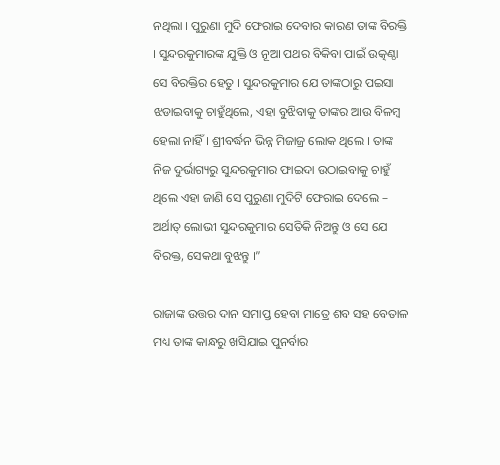ନଥିଲା । ପୁରୁଣା ମୁଦି ଫେରାଇ ଦେବାର କାରଣ ତାଙ୍କ ବିରକ୍ତି । ସୁନ୍ଦରକୁମାରଙ୍କ ଯୁକ୍ତି ଓ ନୂଆ ପଥର ବିକିବା ପାଇଁ ଉତ୍କଣ୍ଠା ସେ ବିରକ୍ତିର ହେତୁ । ସୁନ୍ଦରକୁମାର ଯେ ତାଙ୍କଠାରୁ ପଇସା ଝଡାଇବାକୁ ଚାହୁଁଥିଲେ, ଏହା ବୁଝିବାକୁ ତାଙ୍କର ଆଉ ବିଳମ୍ବ ହେଲା ନାହିଁ । ଶ୍ରୀବର୍ଦ୍ଧନ ଭିନ୍ନ ମିଜାଜ୍ର ଲୋକ ଥିଲେ । ତାଙ୍କ ନିଜ ଦୁର୍ଭାଗ୍ୟରୁ ସୁନ୍ଦରକୁମାର ଫାଇଦା ଉଠାଇବାକୁ ଚାହୁଁ ଥିଲେ ଏହା ଜାଣି ସେ ପୁରୁଣା ମୁଦିଟି ଫେରାଇ ଦେଲେ – ଅର୍ଥାତ୍ ଲୋଭୀ ସୁନ୍ଦରକୁମାର ସେତିକି ନିଅନ୍ତୁ ଓ ସେ ଯେ ବିରକ୍ତ, ସେକଥା ବୁଝନ୍ତୁ ।”

ରାଜାଙ୍କ ଉତ୍ତର ଦାନ ସମାପ୍ତ ହେବା ମାତ୍ରେ ଶବ ସହ ବେତାଳ ମଧ୍ୟ ତାଙ୍କ କାନ୍ଧରୁ ଖସିଯାଇ ପୁନର୍ବାର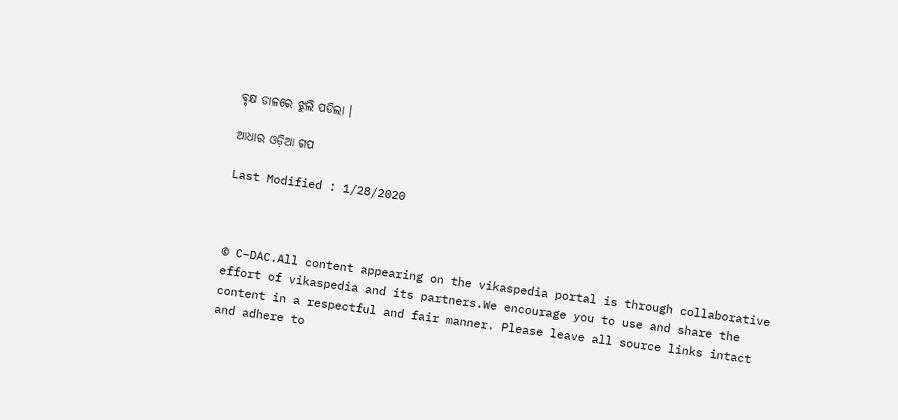ବୃକ୍ଷ ଡାଳରେ ଝୁଲି ପଡିଲା ।

ଆଧାର ଓଡ଼ିଆ ଗପ

Last Modified : 1/28/2020



© C–DAC.All content appearing on the vikaspedia portal is through collaborative effort of vikaspedia and its partners.We encourage you to use and share the content in a respectful and fair manner. Please leave all source links intact and adhere to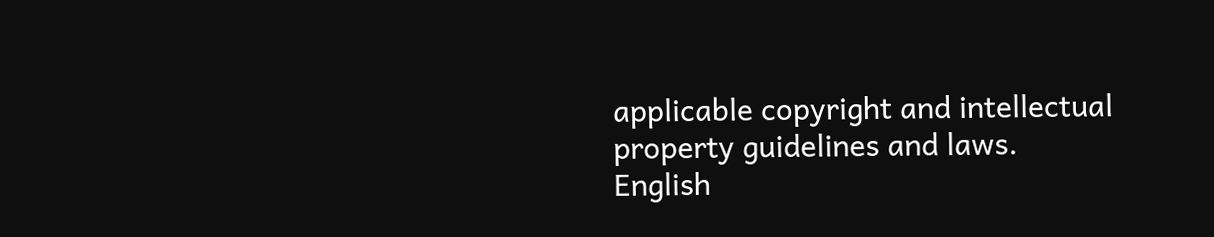applicable copyright and intellectual property guidelines and laws.
English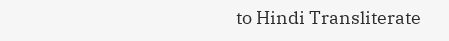to Hindi Transliterate